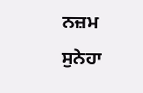ਨਜ਼ਮ
ਸੁਨੇਹਾ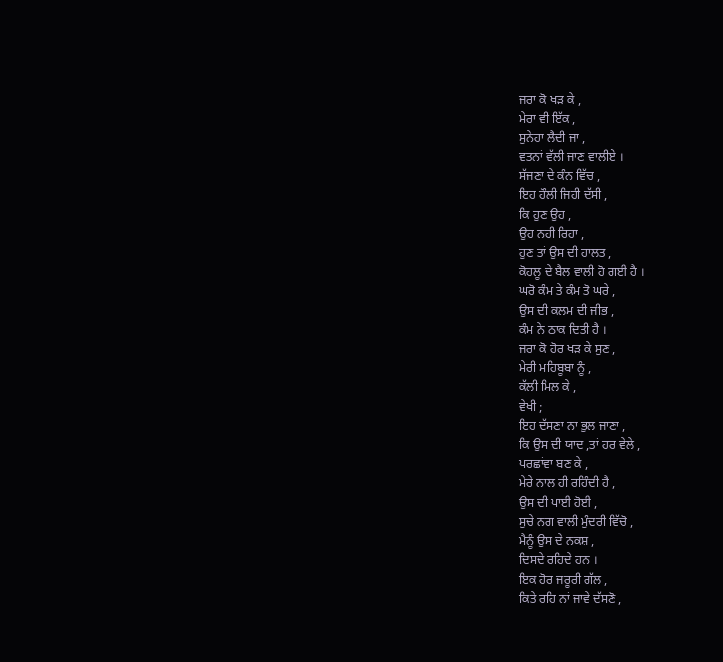ਜਰਾ ਕੋ ਖੜ ਕੇ ,
ਮੇਰਾ ਵੀ ਇੱਕ ,
ਸੁਨੇਹਾ ਲੈਦੀ ਜਾ ,
ਵਤਨਾਂ ਵੱਲੀ ਜਾਣ ਵਾਲੀਏ ।
ਸੱਜਣਾ ਦੇ ਕੰਨ ਵਿੱਚ ,
ਇਹ ਹੌਲੀ ਜਿਹੀ ਦੱਸੀ ,
ਕਿ ਹੁਣ ਉਹ ,
ਉਹ ਨਹੀ ਰਿਹਾ ,
ਹੁਣ ਤਾਂ ਉਸ ਦੀ ਹਾਲਤ ,
ਕੋਹਲੂ ਦੇ ਬੈਲ ਵਾਲੀ ਹੋ ਗਈ ਹੈ ।
ਘਰੋ ਕੰਮ ਤੇ ਕੰਮ ਤੋ ਘਰੇ ,
ਉਸ ਦੀ ਕਲਮ ਦੀ ਜੀਭ ,
ਕੰਮ ਨੇ ਠਾਕ ਦਿਤੀ ਹੈ ।
ਜਰਾ ਕੋ ਹੋਰ ਖੜ ਕੇ ਸੁਣ ,
ਮੇਰੀ ਮਹਿਬੂਬਾ ਨੂੰ ,
ਕੱਲੀ ਮਿਲ ਕੇ ,
ਵੇਖੀ ;
ਇਹ ਦੱਸਣਾ ਨਾ ਭੁਲ ਜਾਣਾ ,
ਕਿ ਉਸ ਦੀ ਯਾਦ ,ਤਾਂ ਹਰ ਵੇਲੇ ,
ਪਰਛਾਂਵਾ ਬਣ ਕੇ ,
ਮੇਰੇ ਨਾਲ ਹੀ ਰਹਿੰਦੀ ਹੈ ,
ਉਸ ਦੀ ਪਾਈ ਹੋਈ ,
ਸੁਚੇ ਨਗ ਵਾਲੀ ਮੁੰਦਰੀ ਵਿੱਚੋ ,
ਮੈਨੂੰ ਉਸ ਦੇ ਨਕਸ਼ ,
ਦਿਸਦੇ ਰਹਿਦੇ ਹਨ ।
ਇਕ ਹੋਰ ਜਰੂਰੀ ਗੱਲ ,
ਕਿਤੇ ਰਹਿ ਨਾਂ ਜਾਵੇ ਦੱਸਣੋ ,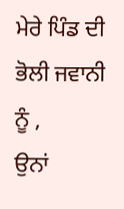ਮੇਰੇ ਪਿੰਡ ਦੀ ਭੋਲੀ ਜਵਾਨੀ ਨੂੰ ,
ਉਨਾਂ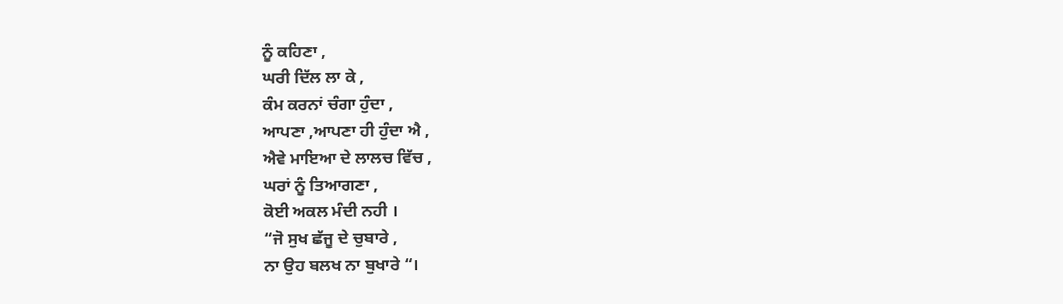ਨੂੰ ਕਹਿਣਾ ,
ਘਰੀ ਦਿੱਲ ਲਾ ਕੇ ,
ਕੰਮ ਕਰਨਾਂ ਚੰਗਾ ਹੁੰਦਾ ,
ਆਪਣਾ ,ਆਪਣਾ ਹੀ ਹੁੰਦਾ ਐ ,
ਐਵੇ ਮਾਇਆ ਦੇ ਲਾਲਚ ਵਿੱਚ ,
ਘਰਾਂ ਨੂੰ ਤਿਆਗਣਾ ,
ਕੋਈ ਅਕਲ ਮੰਦੀ ਨਹੀ ।
“ਜੋ ਸੁਖ ਛੱਜੂ ਦੇ ਚੁਬਾਰੇ ,
ਨਾ ਉਹ ਬਲਖ ਨਾ ਬੁਖਾਰੇ “।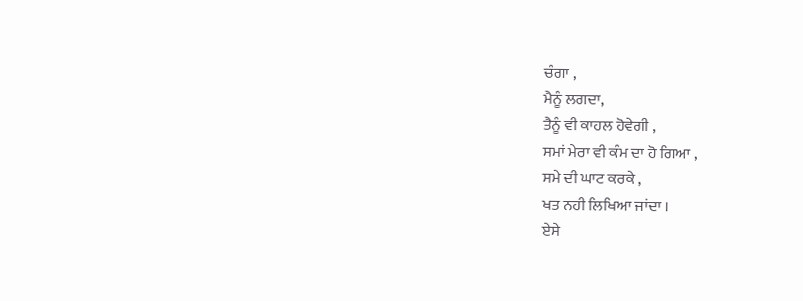ਚੰਗਾ ,
ਮੈਨੂੰ ਲਗਦਾ,
ਤੈਨੂੰ ਵੀ ਕਾਹਲ ਹੋਵੇਗੀ ,
ਸਮਾਂ ਮੇਰਾ ਵੀ ਕੰਮ ਦਾ ਹੋ ਗਿਆ ,
ਸਮੇ ਦੀ ਘਾਟ ਕਰਕੇ ,
ਖਤ ਨਹੀ ਲਿਖਿਆ ਜਾਂਦਾ ।
ਏਸੇ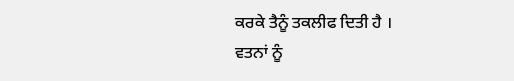ਕਰਕੇ ਤੈਨੂੰ ਤਕਲੀਫ ਦਿਤੀ ਹੈ ।
ਵਤਨਾਂ ਨੂੰ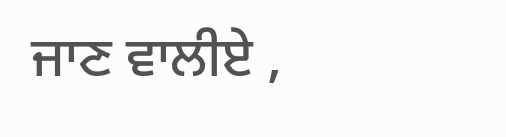ਜਾਣ ਵਾਲੀਏ ,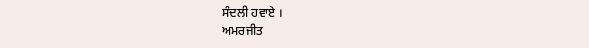ਸੰਦਲੀ ਹਵਾਏ ।
ਅਮਰਜੀਤ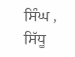ਸਿੰਘ ,
ਸਿੱਧੂ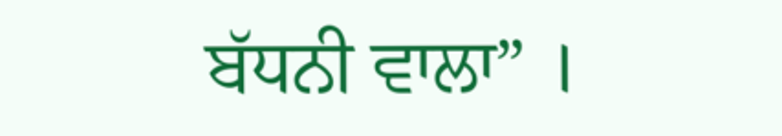ਬੱਧਨੀ ਵਾਲਾ” ।